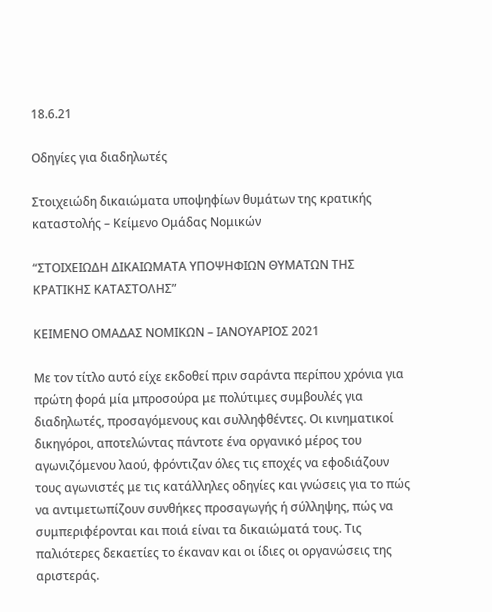18.6.21

Οδηγίες για διαδηλωτές

Στοιχειώδη δικαιώματα υποψηφίων θυμάτων της κρατικής καταστολής – Κείμενο Ομάδας Νομικών

“ΣΤΟΙΧΕΙΩΔΗ ΔΙΚΑΙΩΜΑΤΑ ΥΠΟΨΗΦΙΩΝ ΘΥΜΑΤΩΝ ΤΗΣ ΚΡΑΤΙΚΗΣ ΚΑΤΑΣΤΟΛΗΣ”

ΚΕΙΜΕΝΟ ΟΜΑΔΑΣ ΝΟΜΙΚΩΝ – ΙΑΝΟΥΑΡΙΟΣ 2021

Με τον τίτλο αυτό είχε εκδοθεί πριν σαράντα περίπου χρόνια για πρώτη φορά μία μπροσούρα με πολύτιμες συμβουλές για διαδηλωτές, προσαγόμενους και συλληφθέντες. Οι κινηματικοί δικηγόροι, αποτελώντας πάντοτε ένα οργανικό μέρος του αγωνιζόμενου λαού, φρόντιζαν όλες τις εποχές να εφοδιάζουν τους αγωνιστές με τις κατάλληλες οδηγίες και γνώσεις για το πώς να αντιμετωπίζουν συνθήκες προσαγωγής ή σύλληψης, πώς να συμπεριφέρονται και ποιά είναι τα δικαιώματά τους. Τις παλιότερες δεκαετίες το έκαναν και οι ίδιες οι οργανώσεις της αριστεράς.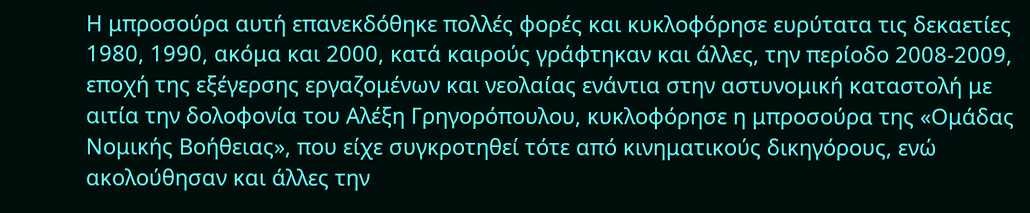Η μπροσούρα αυτή επανεκδόθηκε πολλές φορές και κυκλοφόρησε ευρύτατα τις δεκαετίες 1980, 1990, ακόμα και 2000, κατά καιρούς γράφτηκαν και άλλες, την περίοδο 2008-2009, εποχή της εξέγερσης εργαζομένων και νεολαίας ενάντια στην αστυνομική καταστολή με αιτία την δολοφονία του Αλέξη Γρηγορόπουλου, κυκλοφόρησε η μπροσούρα της «Ομάδας Νομικής Βοήθειας», που είχε συγκροτηθεί τότε από κινηματικούς δικηγόρους, ενώ ακολούθησαν και άλλες την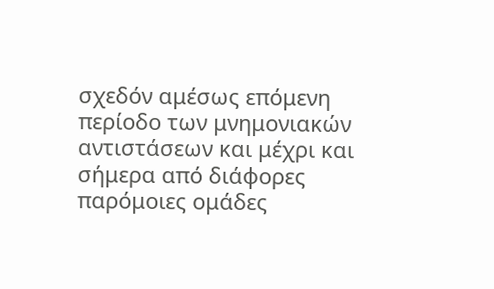σχεδόν αμέσως επόμενη περίοδο των μνημονιακών αντιστάσεων και μέχρι και σήμερα από διάφορες παρόμοιες ομάδες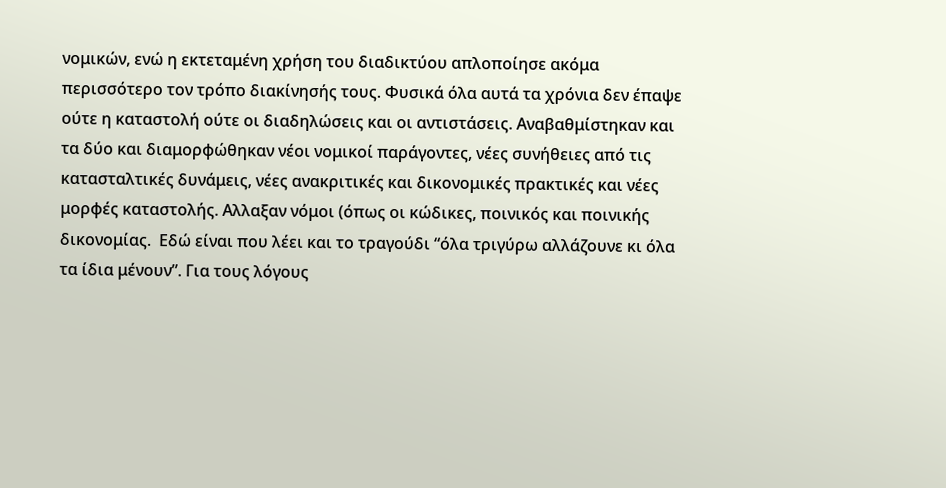νομικών, ενώ η εκτεταμένη χρήση του διαδικτύου απλοποίησε ακόμα περισσότερο τον τρόπο διακίνησής τους. Φυσικά όλα αυτά τα χρόνια δεν έπαψε ούτε η καταστολή ούτε οι διαδηλώσεις και οι αντιστάσεις. Αναβαθμίστηκαν και τα δύο και διαμορφώθηκαν νέοι νομικοί παράγοντες, νέες συνήθειες από τις κατασταλτικές δυνάμεις, νέες ανακριτικές και δικονομικές πρακτικές και νέες μορφές καταστολής. Αλλαξαν νόμοι (όπως οι κώδικες, ποινικός και ποινικής δικονομίας.  Εδώ είναι που λέει και το τραγούδι “όλα τριγύρω αλλάζουνε κι όλα τα ίδια μένουν”. Για τους λόγους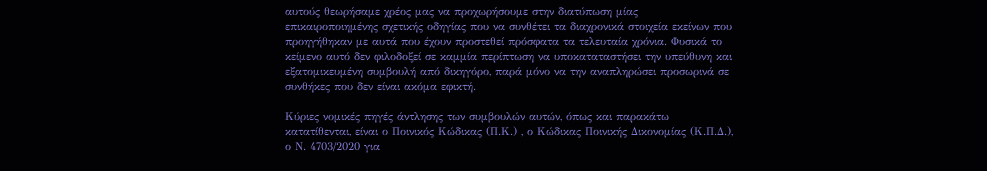αυτούς θεωρήσαμε χρέος μας να προχωρήσουμε στην διατύπωση μίας επικαιροποιημένης σχετικής οδηγίας που να συνθέτει τα διαχρονικά στοιχεία εκείνων που προηγήθηκαν με αυτά που έχουν προστεθεί πρόσφατα τα τελευταία χρόνια. Φυσικά το κείμενο αυτό δεν φιλοδοξεί σε καμμία περίπτωση να υποκαταταστήσει την υπεύθυνη και εξατομικευμένη συμβουλή από δικηγόρο, παρά μόνο να την αναπληρώσει προσωρινά σε συνθήκες που δεν είναι ακόμα εφικτή.

Κύριες νομικές πηγές άντλησης των συμβουλών αυτών, όπως και παρακάτω κατατίθενται, είναι ο Ποινικός Κώδικας (Π.Κ.) , ο Κώδικας Ποινικής Δικονομίας (Κ.Π.Δ.), ο Ν. 4703/2020 για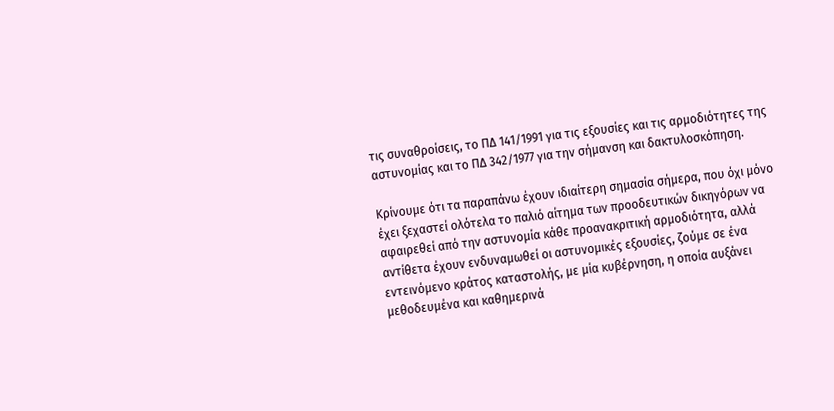τις συναθροίσεις, το ΠΔ 141/1991 για τις εξουσίες και τις αρμοδιότητες της αστυνομίας και το ΠΔ 342/1977 για την σήμανση και δακτυλοσκόπηση.

Κρίνουμε ότι τα παραπάνω έχουν ιδιαίτερη σημασία σήμερα, που όχι μόνο έχει ξεχαστεί ολότελα το παλιό αίτημα των προοδευτικών δικηγόρων να αφαιρεθεί από την αστυνομία κάθε προανακριτική αρμοδιότητα, αλλά αντίθετα έχουν ενδυναμωθεί οι αστυνομικές εξουσίες, ζούμε σε ένα εντεινόμενο κράτος καταστολής, με μία κυβέρνηση, η οποία αυξάνει μεθοδευμένα και καθημερινά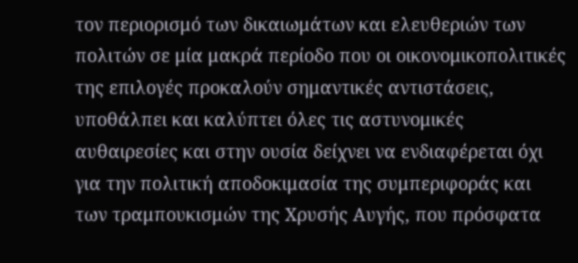τον περιορισμό των δικαιωμάτων και ελευθεριών των πολιτών σε μία μακρά περίοδο που οι οικονομικοπολιτικές της επιλογές προκαλούν σημαντικές αντιστάσεις, υποθάλπει και καλύπτει όλες τις αστυνομικές αυθαιρεσίες και στην ουσία δείχνει να ενδιαφέρεται όχι για την πολιτική αποδοκιμασία της συμπεριφοράς και των τραμπουκισμών της Χρυσής Αυγής, που πρόσφατα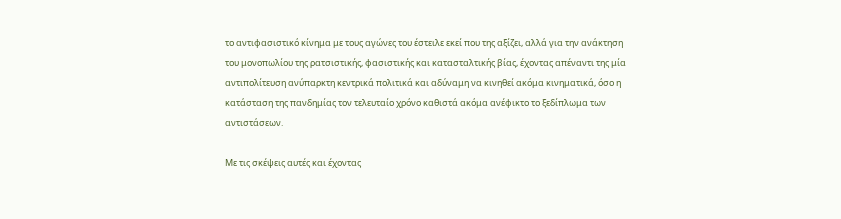το αντιφασιστικό κίνημα με τους αγώνες του έστειλε εκεί που της αξίζει, αλλά για την ανάκτηση του μονοπωλίου της ρατσιστικής, φασιστικής και κατασταλτικής βίας, έχοντας απέναντι της μία αντιπολίτευση ανύπαρκτη κεντρικά πολιτικά και αδύναμη να κινηθεί ακόμα κινηματικά, όσο η κατάσταση της πανδημίας τον τελευταίο χρόνο καθιστά ακόμα ανέφικτο το ξεδίπλωμα των αντιστάσεων.

Με τις σκέψεις αυτές και έχοντας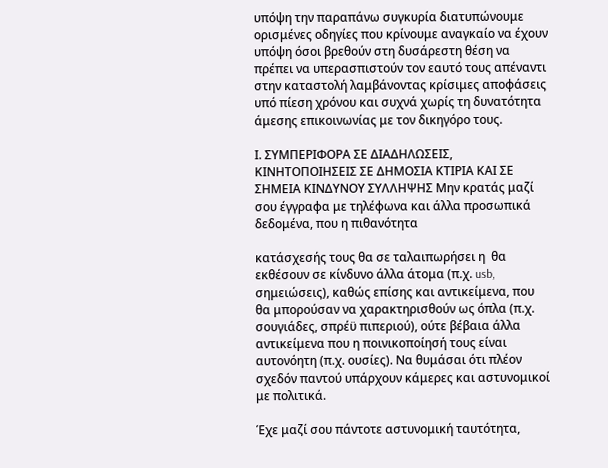υπόψη την παραπάνω συγκυρία διατυπώνουμε ορισμένες οδηγίες που κρίνουμε αναγκαίο να έχουν υπόψη όσοι βρεθούν στη δυσάρεστη θέση να πρέπει να υπερασπιστούν τον εαυτό τους απέναντι στην καταστολή λαμβάνοντας κρίσιμες αποφάσεις υπό πίεση χρόνου και συχνά χωρίς τη δυνατότητα άμεσης επικοινωνίας με τον δικηγόρο τους.

Ι. ΣΥΜΠΕΡΙΦΟΡΑ ΣΕ ΔΙΑΔΗΛΩΣΕΙΣ, ΚΙΝΗΤΟΠΟΙΗΣΕΙΣ ΣΕ ΔΗΜΟΣΙΑ ΚΤΙΡΙΑ ΚΑΙ ΣΕ ΣΗΜΕΙΑ ΚΙΝΔΥΝΟΥ ΣΥΛΛΗΨΗΣ Μην κρατάς μαζί σου έγγραφα με τηλέφωνα και άλλα προσωπικά δεδομένα, που η πιθανότητα

κατάσχεσής τους θα σε ταλαιπωρήσει η  θα εκθέσουν σε κίνδυνο άλλα άτομα (π.χ. usb, σημειώσεις), καθώς επίσης και αντικείμενα, που θα μπορούσαν να χαρακτηρισθούν ως όπλα (π.χ. σουγιάδες, σπρέϋ πιπεριού), ούτε βέβαια άλλα αντικείμενα που η ποινικοποίησή τους είναι αυτονόητη (π.χ. ουσίες). Να θυμάσαι ότι πλέον σχεδόν παντού υπάρχουν κάμερες και αστυνομικοί με πολιτικά.

Έχε μαζί σου πάντοτε αστυνομική ταυτότητα,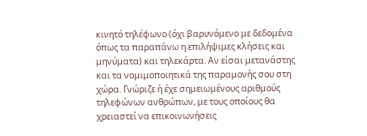κινητό τηλέφωνο (όχι βαρυνόμενο με δεδομένα όπως τα παραπάνω η επιλήψιμες κλήσεις και μηνύματα) και τηλεκάρτα. Αν είσαι μετανάστης και τα νομιμοποιητικά της παραμονής σου στη χώρα. Γνώριζε ή έχε σημειωμένους αριθμούς τηλεφώνων ανθρώπων, με τους οποίους θα χρειαστεί να επικοινωνήσεις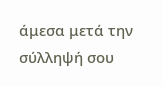άμεσα μετά την σύλληψή σου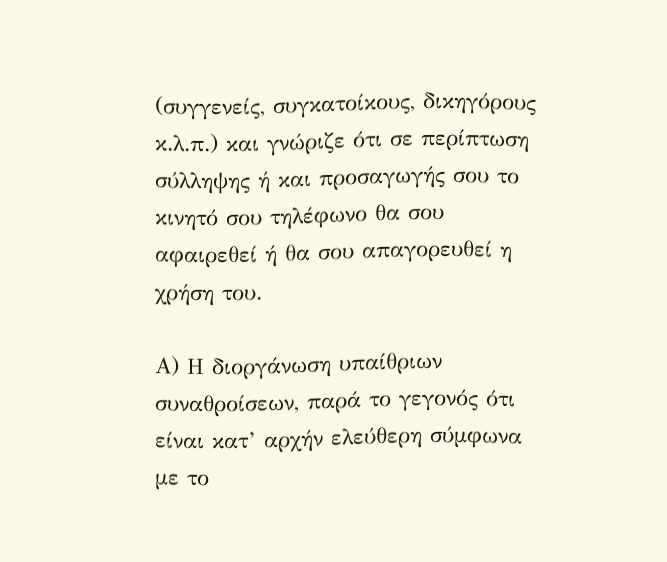(συγγενείς, συγκατοίκους, δικηγόρους κ.λ.π.) και γνώριζε ότι σε περίπτωση σύλληψης ή και προσαγωγής σου το κινητό σου τηλέφωνο θα σου αφαιρεθεί ή θα σου απαγορευθεί η χρήση του.

Α) Η διοργάνωση υπαίθριων συναθροίσεων, παρά το γεγονός ότι είναι κατ’ αρχήν ελεύθερη σύμφωνα με το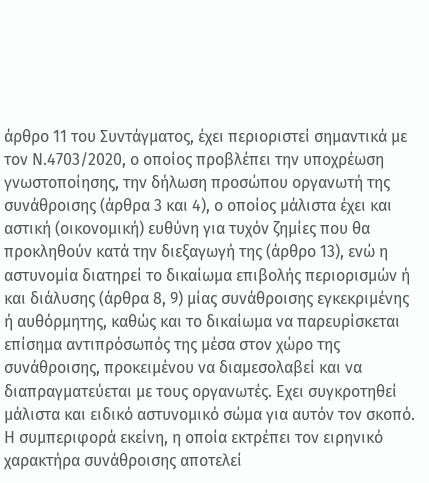άρθρο 11 του Συντάγματος, έχει περιοριστεί σημαντικά με τον Ν.4703/2020, ο οποίος προβλέπει την υποχρέωση γνωστοποίησης, την δήλωση προσώπου οργανωτή της συνάθροισης (άρθρα 3 και 4), ο οποίος μάλιστα έχει και αστική (οικονομική) ευθύνη για τυχόν ζημίες που θα προκληθούν κατά την διεξαγωγή της (άρθρο 13), ενώ η αστυνομία διατηρεί το δικαίωμα επιβολής περιορισμών ή και διάλυσης (άρθρα 8, 9) μίας συνάθροισης εγκεκριμένης ή αυθόρμητης, καθώς και το δικαίωμα να παρευρίσκεται επίσημα αντιπρόσωπός της μέσα στον χώρο της συνάθροισης, προκειμένου να διαμεσολαβεί και να διαπραγματεύεται με τους οργανωτές. Εχει συγκροτηθεί μάλιστα και ειδικό αστυνομικό σώμα για αυτόν τον σκοπό. Η συμπεριφορά εκείνη, η οποία εκτρέπει τον ειρηνικό χαρακτήρα συνάθροισης αποτελεί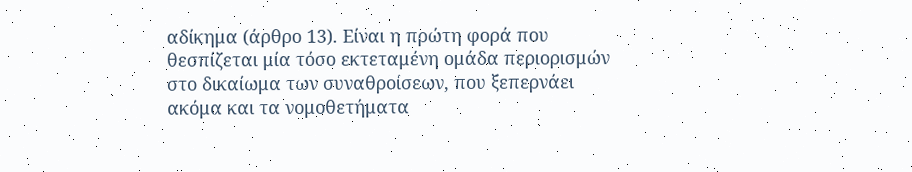αδίκημα (άρθρο 13). Είναι η πρώτη φορά που θεσπίζεται μία τόσο εκτεταμένη ομάδα περιορισμών στο δικαίωμα των συναθροίσεων, που ξεπερνάει ακόμα και τα νομοθετήματα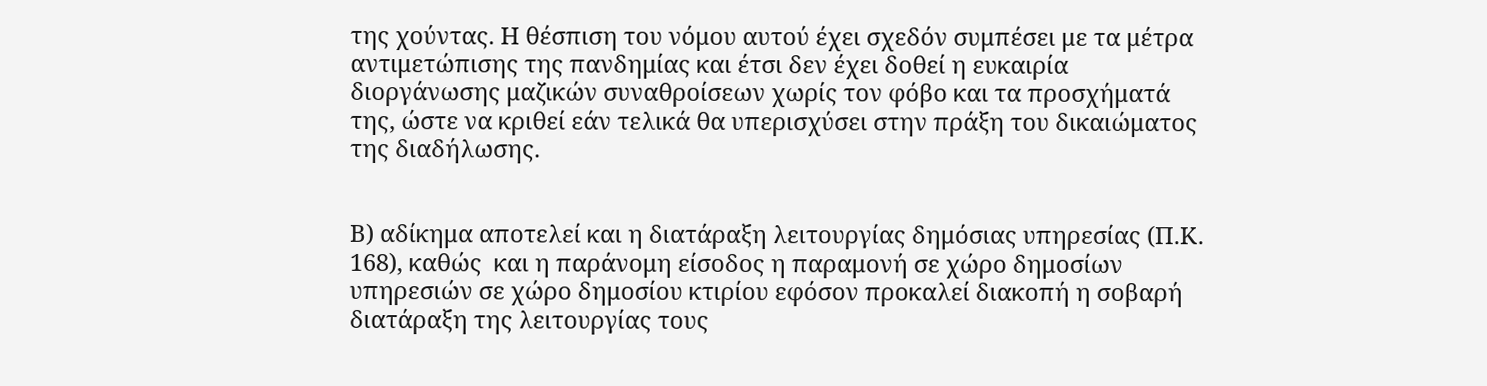της χούντας. Η θέσπιση του νόμου αυτού έχει σχεδόν συμπέσει με τα μέτρα αντιμετώπισης της πανδημίας και έτσι δεν έχει δοθεί η ευκαιρία διοργάνωσης μαζικών συναθροίσεων χωρίς τον φόβο και τα προσχήματά της, ώστε να κριθεί εάν τελικά θα υπερισχύσει στην πράξη του δικαιώματος της διαδήλωσης.


Β) αδίκημα αποτελεί και η διατάραξη λειτουργίας δημόσιας υπηρεσίας (Π.Κ. 168), καθώς  και η παράνομη είσοδος η παραμονή σε χώρο δημοσίων υπηρεσιών σε χώρο δημοσίου κτιρίου εφόσον προκαλεί διακοπή η σοβαρή διατάραξη της λειτουργίας τους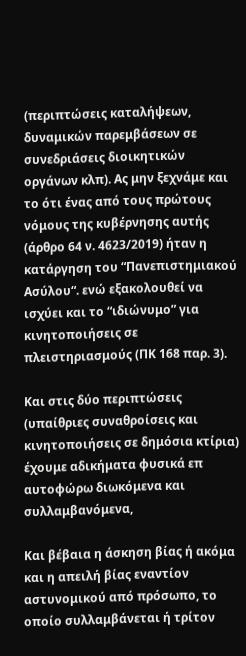(περιπτώσεις καταλήψεων, δυναμικών παρεμβάσεων σε συνεδριάσεις διοικητικών οργάνων κλπ). Ας μην ξεχνάμε και το ότι ένας από τους πρώτους νόμους της κυβέρνησης αυτής (άρθρο 64 ν. 4623/2019) ήταν η κατάργηση του “Πανεπιστημιακού Ασύλου“. ενώ εξακολουθεί να ισχύει και το “ιδιώνυμο” για κινητοποιήσεις σε πλειστηριασμούς (ΠΚ 168 παρ. 3).

Και στις δύο περιπτώσεις (υπαίθριες συναθροίσεις και κινητοποιήσεις σε δημόσια κτίρια) έχουμε αδικήματα φυσικά επ αυτοφώρω διωκόμενα και συλλαμβανόμενα,

Και βέβαια η άσκηση βίας ή ακόμα και η απειλή βίας εναντίον αστυνομικού από πρόσωπο, το οποίο συλλαμβάνεται ή τρίτον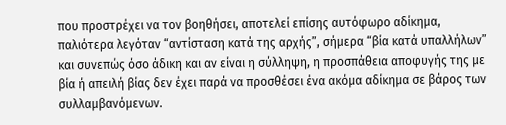που προστρέχει να τον βοηθήσει, αποτελεί επίσης αυτόφωρο αδίκημα, παλιότερα λεγόταν “αντίσταση κατά της αρχής”, σήμερα “βία κατά υπαλλήλων” και συνεπώς όσο άδικη και αν είναι η σύλληψη, η προσπάθεια αποφυγής της με βία ή απειλή βίας δεν έχει παρά να προσθέσει ένα ακόμα αδίκημα σε βάρος των συλλαμβανόμενων.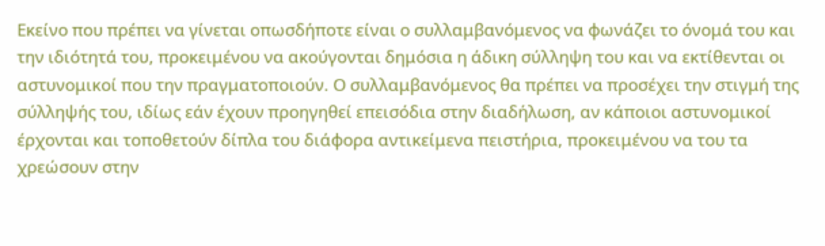Εκείνο που πρέπει να γίνεται οπωσδήποτε είναι ο συλλαμβανόμενος να φωνάζει το όνομά του και την ιδιότητά του, προκειμένου να ακούγονται δημόσια η άδικη σύλληψη του και να εκτίθενται οι αστυνομικοί που την πραγματοποιούν. Ο συλλαμβανόμενος θα πρέπει να προσέχει την στιγμή της σύλληψής του, ιδίως εάν έχουν προηγηθεί επεισόδια στην διαδήλωση, αν κάποιοι αστυνομικοί έρχονται και τοποθετούν δίπλα του διάφορα αντικείμενα πειστήρια, προκειμένου να του τα χρεώσουν στην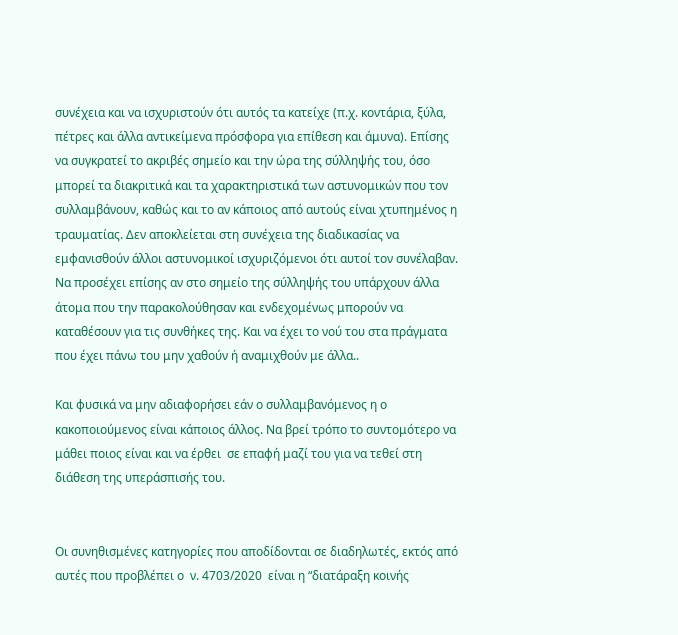συνέχεια και να ισχυριστούν ότι αυτός τα κατείχε (π.χ. κοντάρια, ξύλα, πέτρες και άλλα αντικείμενα πρόσφορα για επίθεση και άμυνα). Επίσης να συγκρατεί το ακριβές σημείο και την ώρα της σύλληψής του, όσο μπορεί τα διακριτικά και τα χαρακτηριστικά των αστυνομικών που τον συλλαμβάνουν, καθώς και το αν κάποιος από αυτούς είναι χτυπημένος η τραυματίας. Δεν αποκλείεται στη συνέχεια της διαδικασίας να εμφανισθούν άλλοι αστυνομικοί ισχυριζόμενοι ότι αυτοί τον συνέλαβαν. Να προσέχει επίσης αν στο σημείο της σύλληψής του υπάρχουν άλλα άτομα που την παρακολούθησαν και ενδεχομένως μπορούν να καταθέσουν για τις συνθήκες της. Και να έχει το νού του στα πράγματα που έχει πάνω του μην χαθούν ή αναμιχθούν με άλλα..

Και φυσικά να μην αδιαφορήσει εάν ο συλλαμβανόμενος η ο κακοποιούμενος είναι κάποιος άλλος. Να βρεί τρόπο το συντομότερο να μάθει ποιος είναι και να έρθει  σε επαφή μαζί του για να τεθεί στη διάθεση της υπεράσπισής του.


Οι συνηθισμένες κατηγορίες που αποδίδονται σε διαδηλωτές, εκτός από αυτές που προβλέπει ο  ν. 4703/2020  είναι η “διατάραξη κοινής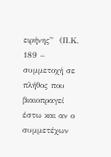ειρήνης”  (Π.Κ. 189 – συμμετοχή σε πλήθος που βιαιοπραγεί έστω και αν ο συμμετέχων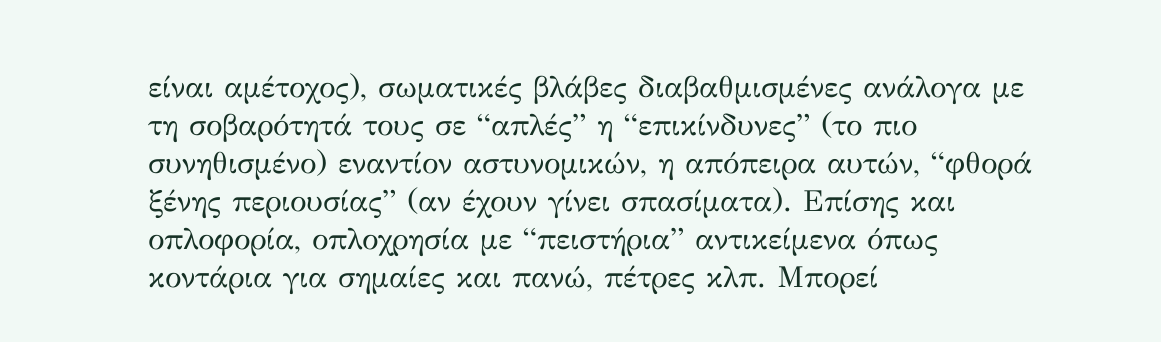είναι αμέτοχος), σωματικές βλάβες διαβαθμισμένες ανάλογα με τη σοβαρότητά τους σε “απλές” η “επικίνδυνες” (το πιο συνηθισμένο) εναντίον αστυνομικών, η απόπειρα αυτών, “φθορά ξένης περιουσίας” (αν έχουν γίνει σπασίματα). Επίσης και οπλοφορία, οπλοχρησία με “πειστήρια” αντικείμενα όπως κοντάρια για σημαίες και πανώ, πέτρες κλπ. Μπορεί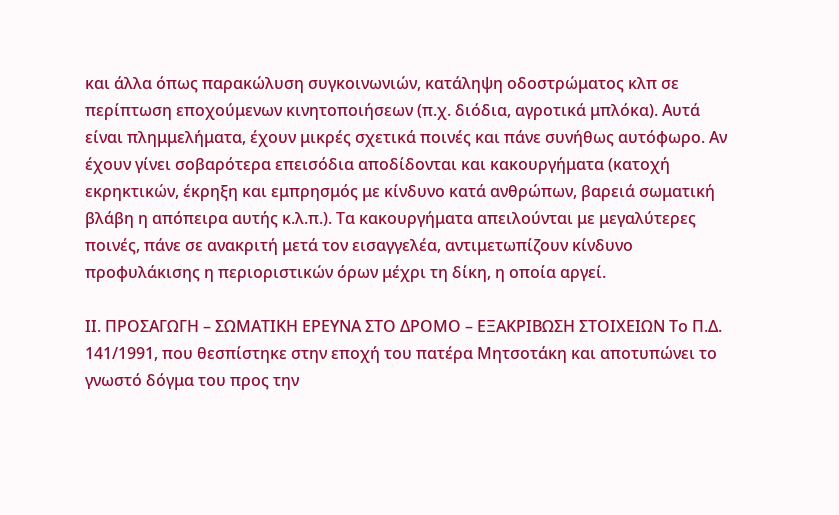και άλλα όπως παρακώλυση συγκοινωνιών, κατάληψη οδοστρώματος κλπ σε περίπτωση εποχούμενων κινητοποιήσεων (π.χ. διόδια, αγροτικά μπλόκα). Αυτά είναι πλημμελήματα, έχουν μικρές σχετικά ποινές και πάνε συνήθως αυτόφωρο. Αν έχουν γίνει σοβαρότερα επεισόδια αποδίδονται και κακουργήματα (κατοχή εκρηκτικών, έκρηξη και εμπρησμός με κίνδυνο κατά ανθρώπων, βαρειά σωματική βλάβη η απόπειρα αυτής κ.λ.π.). Τα κακουργήματα απειλούνται με μεγαλύτερες ποινές, πάνε σε ανακριτή μετά τον εισαγγελέα, αντιμετωπίζουν κίνδυνο προφυλάκισης η περιοριστικών όρων μέχρι τη δίκη, η οποία αργεί.

ΙΙ. ΠΡΟΣΑΓΩΓΗ – ΣΩΜΑΤΙΚΗ ΕΡΕΥΝΑ ΣΤΟ ΔΡΟΜΟ – ΕΞΑΚΡΙΒΩΣΗ ΣΤΟΙΧΕΙΩΝ Το Π.Δ. 141/1991, που θεσπίστηκε στην εποχή του πατέρα Μητσοτάκη και αποτυπώνει το γνωστό δόγμα του προς την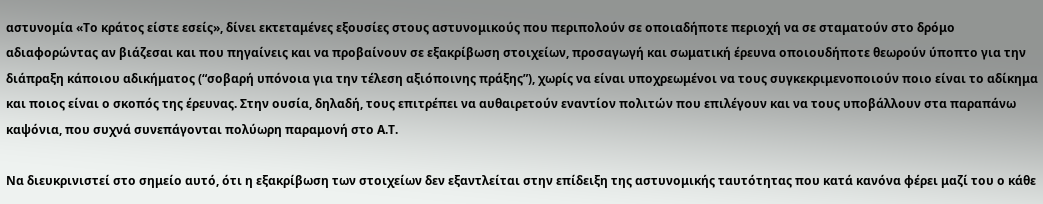αστυνομία «Το κράτος είστε εσείς», δίνει εκτεταμένες εξουσίες στους αστυνομικούς που περιπολούν σε οποιαδήποτε περιοχή να σε σταματούν στο δρόμο αδιαφορώντας αν βιάζεσαι και που πηγαίνεις και να προβαίνουν σε εξακρίβωση στοιχείων, προσαγωγή και σωματική έρευνα οποιουδήποτε θεωρούν ύποπτο για την διάπραξη κάποιου αδικήματος (“σοβαρή υπόνοια για την τέλεση αξιόποινης πράξης”), χωρίς να είναι υποχρεωμένοι να τους συγκεκριμενοποιούν ποιο είναι το αδίκημα και ποιος είναι ο σκοπός της έρευνας. Στην ουσία, δηλαδή, τους επιτρέπει να αυθαιρετούν εναντίον πολιτών που επιλέγουν και να τους υποβάλλουν στα παραπάνω καψόνια, που συχνά συνεπάγονται πολύωρη παραμονή στο Α.Τ.

Να διευκρινιστεί στο σημείο αυτό, ότι η εξακρίβωση των στοιχείων δεν εξαντλείται στην επίδειξη της αστυνομικής ταυτότητας που κατά κανόνα φέρει μαζί του ο κάθε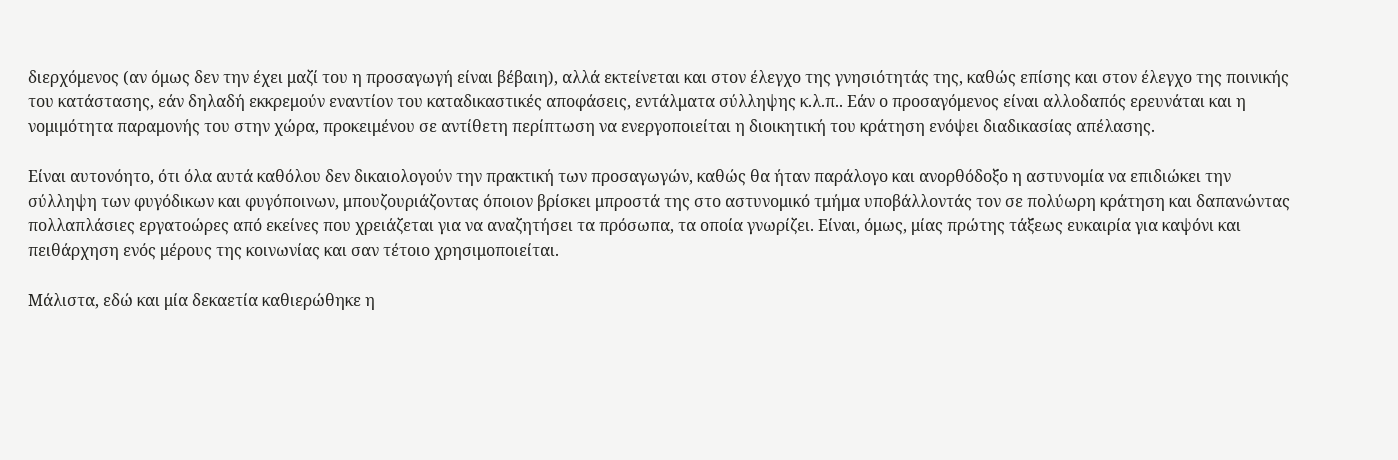διερχόμενος (αν όμως δεν την έχει μαζί του η προσαγωγή είναι βέβαιη), αλλά εκτείνεται και στον έλεγχο της γνησιότητάς της, καθώς επίσης και στον έλεγχο της ποινικής του κατάστασης, εάν δηλαδή εκκρεμούν εναντίον του καταδικαστικές αποφάσεις, εντάλματα σύλληψης κ.λ.π.. Εάν ο προσαγόμενος είναι αλλοδαπός ερευνάται και η νομιμότητα παραμονής του στην χώρα, προκειμένου σε αντίθετη περίπτωση να ενεργοποιείται η διοικητική του κράτηση ενόψει διαδικασίας απέλασης.

Είναι αυτονόητο, ότι όλα αυτά καθόλου δεν δικαιολογούν την πρακτική των προσαγωγών, καθώς θα ήταν παράλογο και ανορθόδοξο η αστυνομία να επιδιώκει την σύλληψη των φυγόδικων και φυγόποινων, μπουζουριάζοντας όποιον βρίσκει μπροστά της στο αστυνομικό τμήμα υποβάλλοντάς τον σε πολύωρη κράτηση και δαπανώντας πολλαπλάσιες εργατοώρες από εκείνες που χρειάζεται για να αναζητήσει τα πρόσωπα, τα οποία γνωρίζει. Είναι, όμως, μίας πρώτης τάξεως ευκαιρία για καψόνι και πειθάρχηση ενός μέρους της κοινωνίας και σαν τέτοιο χρησιμοποιείται.

Μάλιστα, εδώ και μία δεκαετία καθιερώθηκε η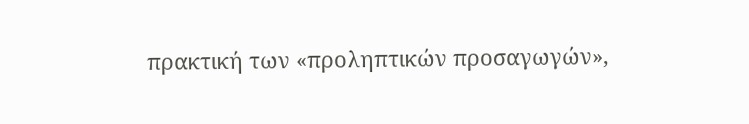πρακτική των «προληπτικών προσαγωγών»,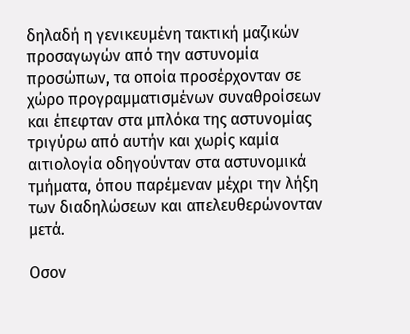δηλαδή η γενικευμένη τακτική μαζικών προσαγωγών από την αστυνομία προσώπων, τα οποία προσέρχονταν σε χώρο προγραμματισμένων συναθροίσεων και έπεφταν στα μπλόκα της αστυνομίας τριγύρω από αυτήν και χωρίς καμία αιτιολογία οδηγούνταν στα αστυνομικά τμήματα, όπου παρέμεναν μέχρι την λήξη των διαδηλώσεων και απελευθερώνονταν μετά.

Οσον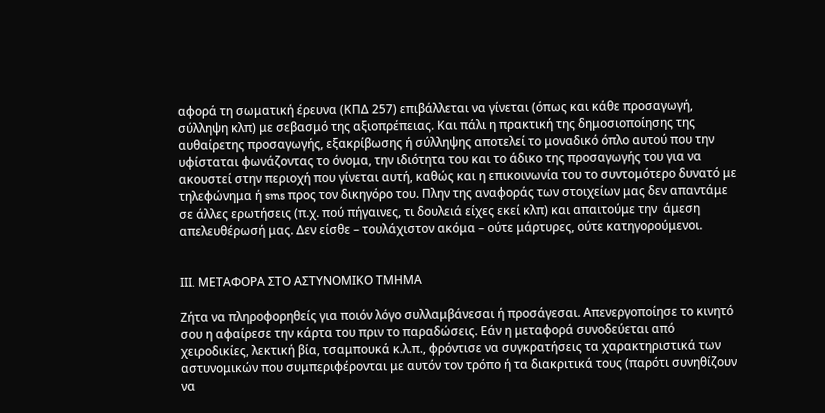αφορά τη σωματική έρευνα (ΚΠΔ 257) επιβάλλεται να γίνεται (όπως και κάθε προσαγωγή, σύλληψη κλπ) με σεβασμό της αξιοπρέπειας. Και πάλι η πρακτική της δημοσιοποίησης της αυθαίρετης προσαγωγής, εξακρίβωσης ή σύλληψης αποτελεί το μοναδικό όπλο αυτού που την υφίσταται φωνάζοντας το όνομα, την ιδιότητα του και το άδικο της προσαγωγής του για να ακουστεί στην περιοχή που γίνεται αυτή, καθώς και η επικοινωνία του το συντομότερο δυνατό με τηλεφώνημα ή sms προς τον δικηγόρο του. Πλην της αναφοράς των στοιχείων μας δεν απαντάμε σε άλλες ερωτήσεις (π.χ. πού πήγαινες, τι δουλειά είχες εκεί κλπ) και απαιτούμε την  άμεση απελευθέρωσή μας. Δεν είσθε – τουλάχιστον ακόμα – ούτε μάρτυρες, ούτε κατηγορούμενοι.


III. ΜΕΤΑΦΟΡΑ ΣΤΟ ΑΣΤΥΝΟΜΙΚΟ ΤΜΗΜΑ

Ζήτα να πληροφορηθείς για ποιόν λόγο συλλαμβάνεσαι ή προσάγεσαι. Απενεργοποίησε το κινητό σου η αφαίρεσε την κάρτα του πριν το παραδώσεις. Εάν η μεταφορά συνοδεύεται από χειροδικίες, λεκτική βία, τσαμπουκά κ.λ.π., φρόντισε να συγκρατήσεις τα χαρακτηριστικά των αστυνομικών που συμπεριφέρονται με αυτόν τον τρόπο ή τα διακριτικά τους (παρότι συνηθίζουν να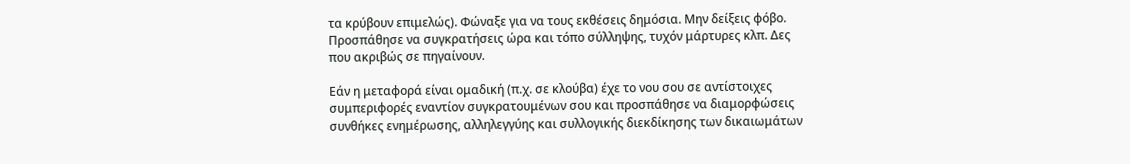τα κρύβουν επιμελώς). Φώναξε για να τους εκθέσεις δημόσια. Μην δείξεις φόβο. Προσπάθησε να συγκρατήσεις ώρα και τόπο σύλληψης, τυχόν μάρτυρες κλπ. Δες που ακριβώς σε πηγαίνουν.

Εάν η μεταφορά είναι ομαδική (π.χ. σε κλούβα) έχε το νου σου σε αντίστοιχες συμπεριφορές εναντίον συγκρατουμένων σου και προσπάθησε να διαμορφώσεις συνθήκες ενημέρωσης, αλληλεγγύης και συλλογικής διεκδίκησης των δικαιωμάτων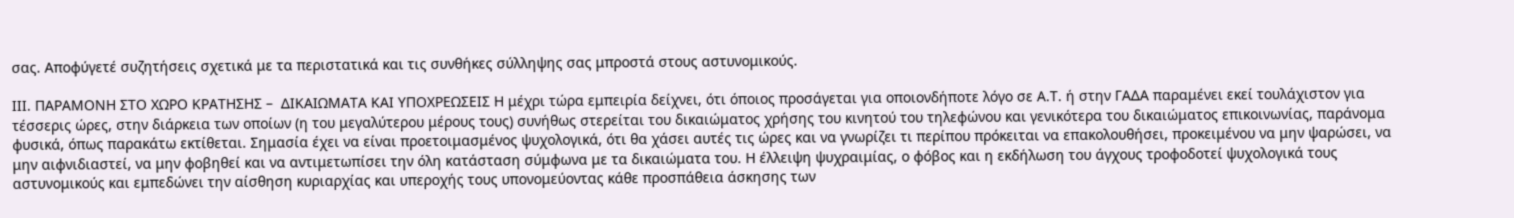σας. Αποφύγετέ συζητήσεις σχετικά με τα περιστατικά και τις συνθήκες σύλληψης σας μπροστά στους αστυνομικούς.

ΙΙΙ. ΠΑΡΑΜΟΝΗ ΣΤΟ ΧΩΡΟ ΚΡΑΤΗΣΗΣ –  ΔΙΚΑΙΩΜΑΤΑ ΚΑΙ ΥΠΟΧΡΕΩΣΕΙΣ Η μέχρι τώρα εμπειρία δείχνει, ότι όποιος προσάγεται για οποιονδήποτε λόγο σε Α.Τ. ή στην ΓΑΔΑ παραμένει εκεί τουλάχιστον για τέσσερις ώρες, στην διάρκεια των οποίων (η του μεγαλύτερου μέρους τους) συνήθως στερείται του δικαιώματος χρήσης του κινητού του τηλεφώνου και γενικότερα του δικαιώματος επικοινωνίας, παράνομα φυσικά, όπως παρακάτω εκτίθεται. Σημασία έχει να είναι προετοιμασμένος ψυχολογικά, ότι θα χάσει αυτές τις ώρες και να γνωρίζει τι περίπου πρόκειται να επακολουθήσει, προκειμένου να μην ψαρώσει, να μην αιφνιδιαστεί, να μην φοβηθεί και να αντιμετωπίσει την όλη κατάσταση σύμφωνα με τα δικαιώματα του. Η έλλειψη ψυχραιμίας, ο φόβος και η εκδήλωση του άγχους τροφοδοτεί ψυχολογικά τους αστυνομικούς και εμπεδώνει την αίσθηση κυριαρχίας και υπεροχής τους υπονομεύοντας κάθε προσπάθεια άσκησης των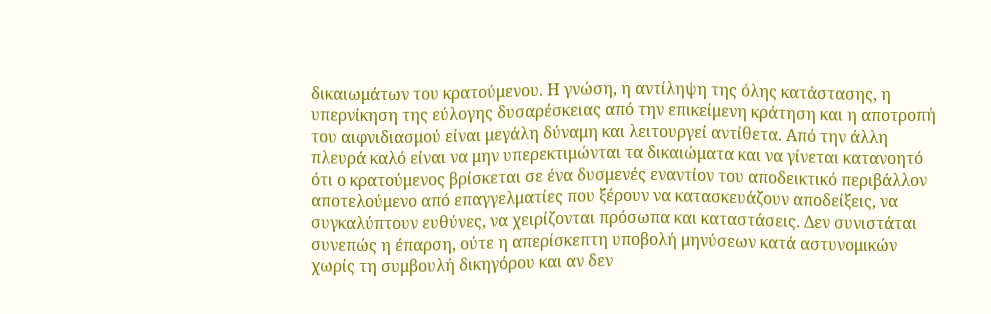δικαιωμάτων του κρατούμενου. Η γνώση, η αντίληψη της όλης κατάστασης, η υπερνίκηση της εύλογης δυσαρέσκειας από την επικείμενη κράτηση και η αποτροπή του αιφνιδιασμού είναι μεγάλη δύναμη και λειτουργεί αντίθετα. Από την άλλη πλευρά καλό είναι να μην υπερεκτιμώνται τα δικαιώματα και να γίνεται κατανοητό ότι ο κρατούμενος βρίσκεται σε ένα δυσμενές εναντίον του αποδεικτικό περιβάλλον αποτελούμενο από επαγγελματίες που ξέρουν να κατασκευάζουν αποδείξεις, να συγκαλύπτουν ευθύνες, να χειρίζονται πρόσωπα και καταστάσεις. Δεν συνιστάται συνεπώς η έπαρση, ούτε η απερίσκεπτη υποβολή μηνύσεων κατά αστυνομικών χωρίς τη συμβουλή δικηγόρου και αν δεν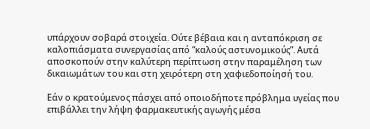υπάρχουν σοβαρά στοιχεία. Ούτε βέβαια και η ανταπόκριση σε καλοπιάσματα συνεργασίας από “καλούς αστυνομικούς”. Αυτά αποσκοπούν στην καλύτερη περίπτωση στην παραμέληση των δικαιωμάτων του και στη χειρότερη στη χαφιεδοποίησή του.

Εάν ο κρατούμενος πάσχει από οποιοδήποτε πρόβλημα υγείας που επιβάλλει την λήψη φαρμακευτικής αγωγής μέσα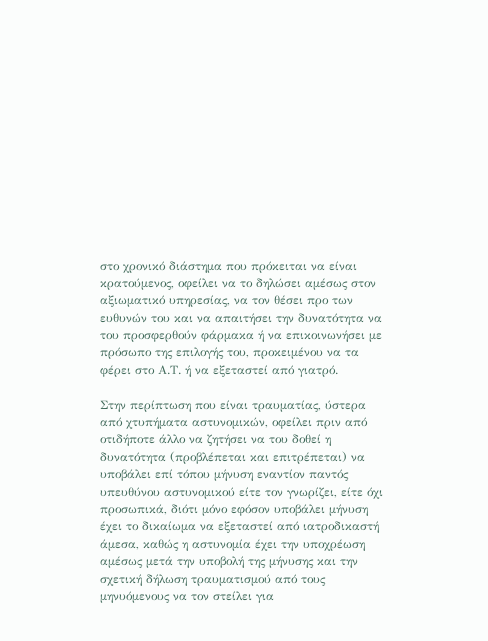στο χρονικό διάστημα που πρόκειται να είναι κρατούμενος, οφείλει να το δηλώσει αμέσως στον αξιωματικό υπηρεσίας, να τον θέσει προ των ευθυνών του και να απαιτήσει την δυνατότητα να του προσφερθούν φάρμακα ή να επικοινωνήσει με πρόσωπο της επιλογής του, προκειμένου να τα φέρει στο Α.Τ. ή να εξεταστεί από γιατρό.

Στην περίπτωση που είναι τραυματίας, ύστερα από χτυπήματα αστυνομικών, οφείλει πριν από οτιδήποτε άλλο να ζητήσει να του δοθεί η δυνατότητα (προβλέπεται και επιτρέπεται) να υποβάλει επί τόπου μήνυση εναντίον παντός υπευθύνου αστυνομικού είτε τον γνωρίζει, είτε όχι προσωπικά, διότι μόνο εφόσον υποβάλει μήνυση έχει το δικαίωμα να εξεταστεί από ιατροδικαστή άμεσα, καθώς η αστυνομία έχει την υποχρέωση αμέσως μετά την υποβολή της μήνυσης και την σχετική δήλωση τραυματισμού από τους μηνυόμενους να τον στείλει για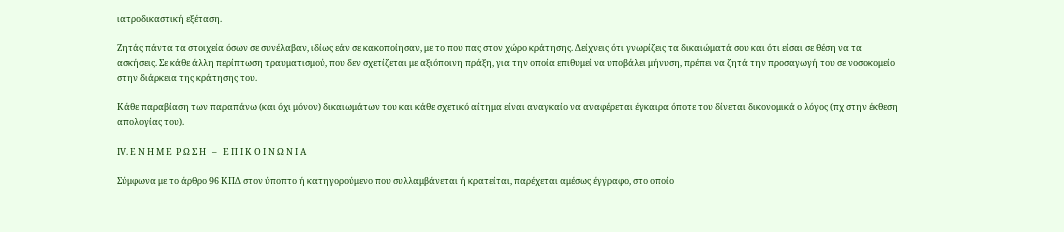ιατροδικαστική εξέταση.

Ζητάς πάντα τα στοιχεία όσων σε συνέλαβαν, ιδίως εάν σε κακοποίησαν, με το που πας στον χώρο κράτησης. Δείχνεις ότι γνωρίζεις τα δικαιώματά σου και ότι είσαι σε θέση να τα ασκήσεις. Σε κάθε άλλη περίπτωση τραυματισμού, που δεν σχετίζεται με αξιόποινη πράξη, για την οποία επιθυμεί να υποβάλει μήνυση, πρέπει να ζητά την προσαγωγή του σε νοσοκομείο στην διάρκεια της κράτησης του.

Κάθε παραβίαση των παραπάνω (και όχι μόνον) δικαιωμάτων του και κάθε σχετικό αίτημα είναι αναγκαίο να αναφέρεται έγκαιρα όποτε του δίνεται δικονομικά ο λόγος (πχ στην έκθεση απολογίας του).

ΙV. Ε Ν Η Μ Ε  Ρ Ω Σ Η   –   Ε Π Ι Κ Ο Ι Ν Ω Ν Ι Α

Σύμφωνα με το άρθρο 96 ΚΠΔ στον ύποπτο ή κατηγορούμενο που συλλαμβάνεται ή κρατείται, παρέχεται αμέσως έγγραφο, στο οποίο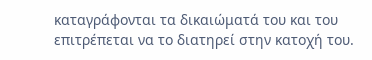καταγράφονται τα δικαιώματά του και του επιτρέπεται να το διατηρεί στην κατοχή του.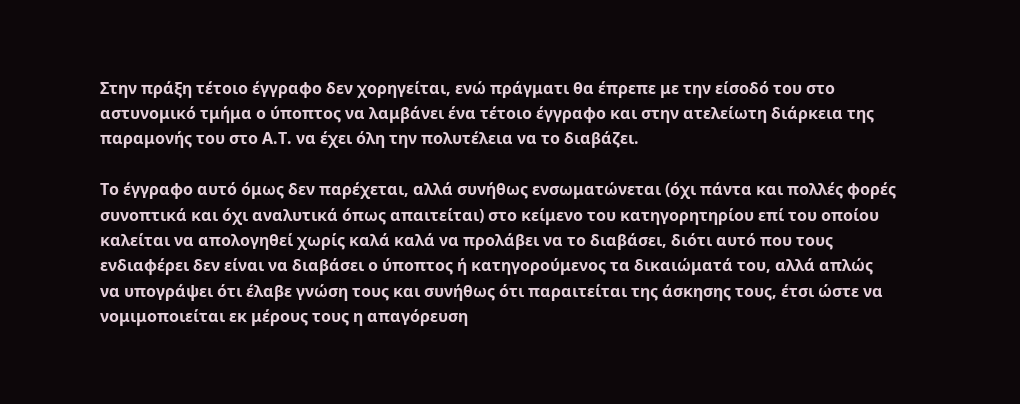Στην πράξη τέτοιο έγγραφο δεν χορηγείται, ενώ πράγματι θα έπρεπε με την είσοδό του στο αστυνομικό τμήμα ο ύποπτος να λαμβάνει ένα τέτοιο έγγραφο και στην ατελείωτη διάρκεια της παραμονής του στο Α.Τ. να έχει όλη την πολυτέλεια να το διαβάζει.

Το έγγραφο αυτό όμως δεν παρέχεται, αλλά συνήθως ενσωματώνεται (όχι πάντα και πολλές φορές συνοπτικά και όχι αναλυτικά όπως απαιτείται) στο κείμενο του κατηγορητηρίου επί του οποίου καλείται να απολογηθεί χωρίς καλά καλά να προλάβει να το διαβάσει, διότι αυτό που τους ενδιαφέρει δεν είναι να διαβάσει ο ύποπτος ή κατηγορούμενος τα δικαιώματά του, αλλά απλώς να υπογράψει ότι έλαβε γνώση τους και συνήθως ότι παραιτείται της άσκησης τους, έτσι ώστε να νομιμοποιείται εκ μέρους τους η απαγόρευση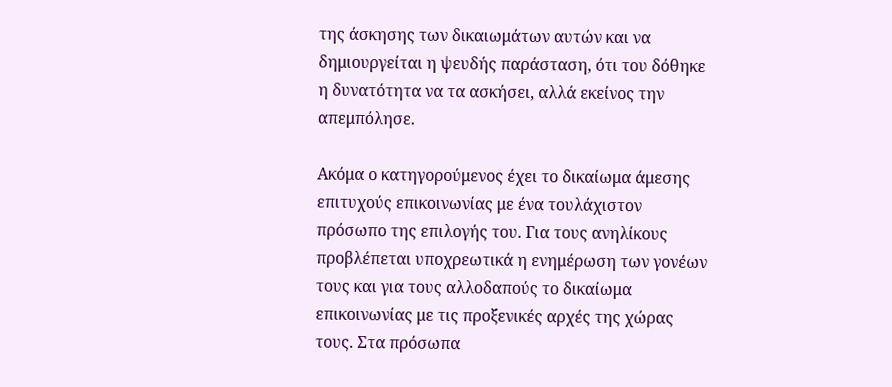της άσκησης των δικαιωμάτων αυτών και να δημιουργείται η ψευδής παράσταση, ότι του δόθηκε η δυνατότητα να τα ασκήσει, αλλά εκείνος την απεμπόλησε.

Ακόμα ο κατηγορούμενος έχει το δικαίωμα άμεσης επιτυχούς επικοινωνίας με ένα τουλάχιστον πρόσωπο της επιλογής του. Για τους ανηλίκους προβλέπεται υποχρεωτικά η ενημέρωση των γονέων τους και για τους αλλοδαπούς το δικαίωμα επικοινωνίας με τις προξενικές αρχές της χώρας τους. Στα πρόσωπα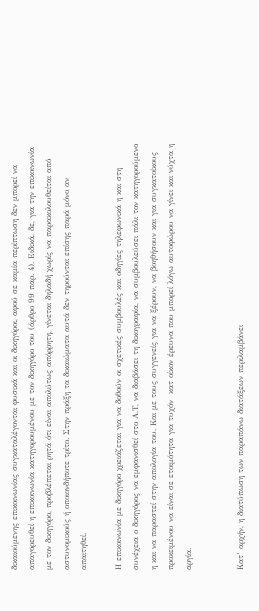δικαιούμενης επικοινωνίας συγκαταλέγονται φυσικά και οι δικηγόροι, αφού σε καμία περίπτωση δεν μπορεί να απαγορευθεί η επικοινωνία κατηγορουμένου με τον δικηγόρο του (άρθρο 99 παρ. 4). Ειδικά, δε, για την επικοινωνία με τον δικηγόρο, προβλέπεται ρητά ότι είναι απολύτως απόρρητη, γίνεται δηλαδή χωρίς να παρακολουθείται από αστυνομικούς ή οποιονδήποτε τρίτο. Στην πράξη τα δικαιώματα αυτά δεν τηρούνται επίσης παρά μόνο αν απαιτηθεί.

Η επικοινωνία με δικηγόρο χρειάζεται για να δοθούν οι σχετικές συμβουλές και οδηγίες τηλεφωνικά η και στη συνέχεια ο δικηγόρος να εμφανισθεί στο Α.Τ, να διαβάσει τη δικογραφία, να συμβουλεύσει πάλι τον κατηγορούμενο η και να παραστεί στην απολογία του. Και με τους συγγενείς για να ξέρουν, να βοηθήσουν και για συγκατοίκους προκειμένου να είναι σε ετοιμότητα για τυχόν  κατ οίκον έρευνα που μπορεί λόγω αυτοφώρου να γίνει και νύχτα η αργία.


Κατ’ αρχήν, η διατύπωση των παραπάνω διατάξεων περιλαμβάνει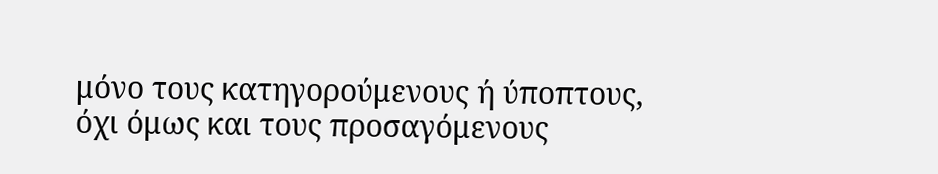μόνο τους κατηγορούμενους ή ύποπτους, όχι όμως και τους προσαγόμενους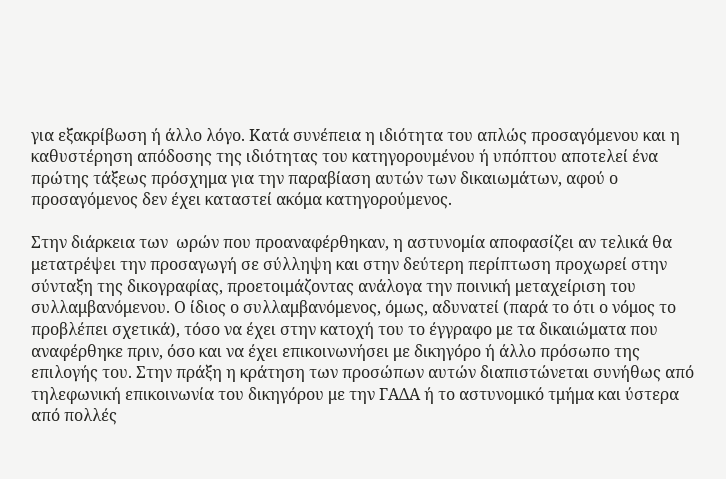για εξακρίβωση ή άλλο λόγο. Κατά συνέπεια η ιδιότητα του απλώς προσαγόμενου και η καθυστέρηση απόδοσης της ιδιότητας του κατηγορουμένου ή υπόπτου αποτελεί ένα πρώτης τάξεως πρόσχημα για την παραβίαση αυτών των δικαιωμάτων, αφού ο προσαγόμενος δεν έχει καταστεί ακόμα κατηγορούμενος.

Στην διάρκεια των  ωρών που προαναφέρθηκαν, η αστυνομία αποφασίζει αν τελικά θα μετατρέψει την προσαγωγή σε σύλληψη και στην δεύτερη περίπτωση προχωρεί στην σύνταξη της δικογραφίας, προετοιμάζοντας ανάλογα την ποινική μεταχείριση του συλλαμβανόμενου. Ο ίδιος ο συλλαμβανόμενος, όμως, αδυνατεί (παρά το ότι ο νόμος το προβλέπει σχετικά), τόσο να έχει στην κατοχή του το έγγραφο με τα δικαιώματα που αναφέρθηκε πριν, όσο και να έχει επικοινωνήσει με δικηγόρο ή άλλο πρόσωπο της επιλογής του. Στην πράξη η κράτηση των προσώπων αυτών διαπιστώνεται συνήθως από τηλεφωνική επικοινωνία του δικηγόρου με την ΓΑΔΑ ή το αστυνομικό τμήμα και ύστερα από πολλές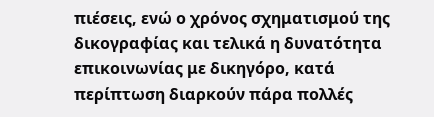πιέσεις, ενώ ο χρόνος σχηματισμού της δικογραφίας και τελικά η δυνατότητα επικοινωνίας με δικηγόρο, κατά περίπτωση διαρκούν πάρα πολλές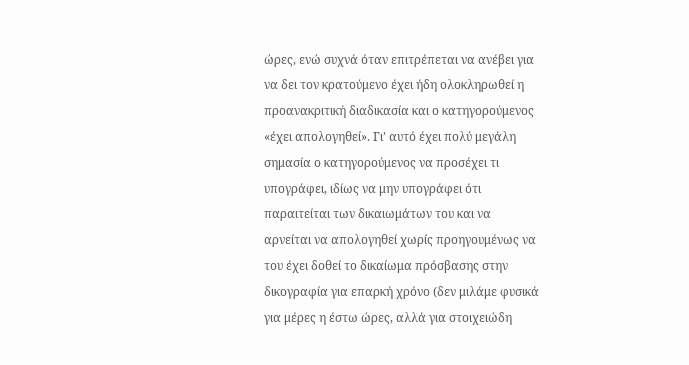ώρες, ενώ συχνά όταν επιτρέπεται να ανέβει για να δει τον κρατούμενο έχει ήδη ολοκληρωθεί η προανακριτική διαδικασία και ο κατηγορούμενος «έχει απολογηθεί». Γι’ αυτό έχει πολύ μεγάλη σημασία ο κατηγορούμενος να προσέχει τι υπογράφει, ιδίως να μην υπογράφει ότι παραιτείται των δικαιωμάτων του και να αρνείται να απολογηθεί χωρίς προηγουμένως να του έχει δοθεί το δικαίωμα πρόσβασης στην δικογραφία για επαρκή χρόνο (δεν μιλάμε φυσικά για μέρες η έστω ώρες, αλλά για στοιχειώδη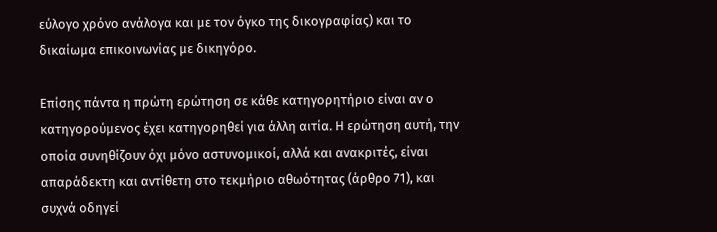εύλογο χρόνο ανάλογα και με τον όγκο της δικογραφίας) και το δικαίωμα επικοινωνίας με δικηγόρο.

Επίσης πάντα η πρώτη ερώτηση σε κάθε κατηγορητήριο είναι αν ο κατηγορούμενος έχει κατηγορηθεί για άλλη αιτία. Η ερώτηση αυτή, την οποία συνηθίζουν όχι μόνο αστυνομικοί, αλλά και ανακριτές, είναι απαράδεκτη και αντίθετη στο τεκμήριο αθωότητας (άρθρο 71), και συχνά οδηγεί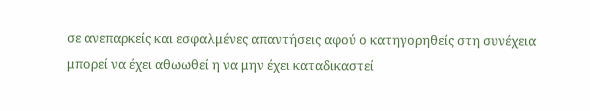σε ανεπαρκείς και εσφαλμένες απαντήσεις αφού ο κατηγορηθείς στη συνέχεια μπορεί να έχει αθωωθεί η να μην έχει καταδικαστεί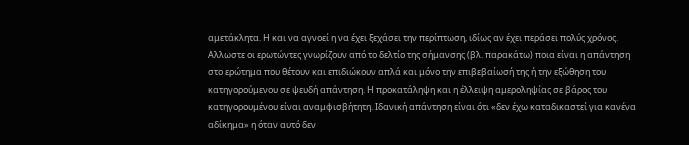αμετάκλητα. Η και να αγνοεί η να έχει ξεχάσει την περίπτωση, ιδίως αν έχει περάσει πολύς χρόνος. Αλλωστε οι ερωτώντες γνωρίζουν από το δελτίο της σήμανσης (βλ. παρακάτω) ποια είναι η απάντηση στο ερώτημα που θέτουν και επιδιώκουν απλά και μόνο την επιβεβαίωσή της ή την εξώθηση του κατηγορούμενου σε ψευδή απάντηση. Η προκατάληψη και η έλλειψη αμεροληψίας σε βάρος του κατηγορουμένου είναι αναμφισβήτητη. Ιδανική απάντηση είναι ότι «δεν έχω καταδικαστεί για κανένα αδίκημα» η όταν αυτό δεν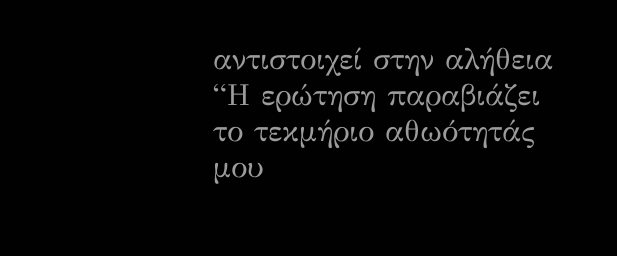αντιστοιχεί στην αλήθεια “Η ερώτηση παραβιάζει το τεκμήριο αθωότητάς μου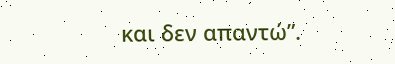και δεν απαντώ”.